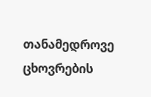თანამედროვე ცხოვრების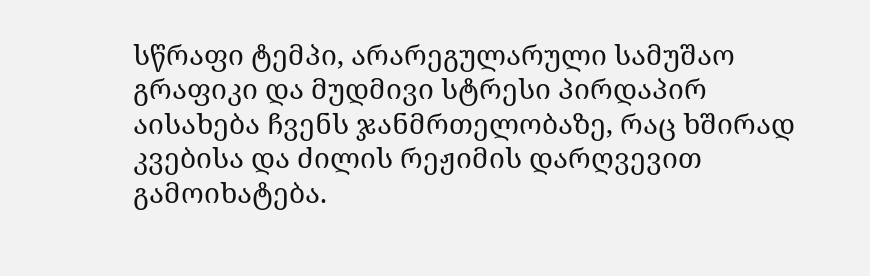სწრაფი ტემპი, არარეგულარული სამუშაო გრაფიკი და მუდმივი სტრესი პირდაპირ აისახება ჩვენს ჯანმრთელობაზე, რაც ხშირად კვებისა და ძილის რეჟიმის დარღვევით გამოიხატება.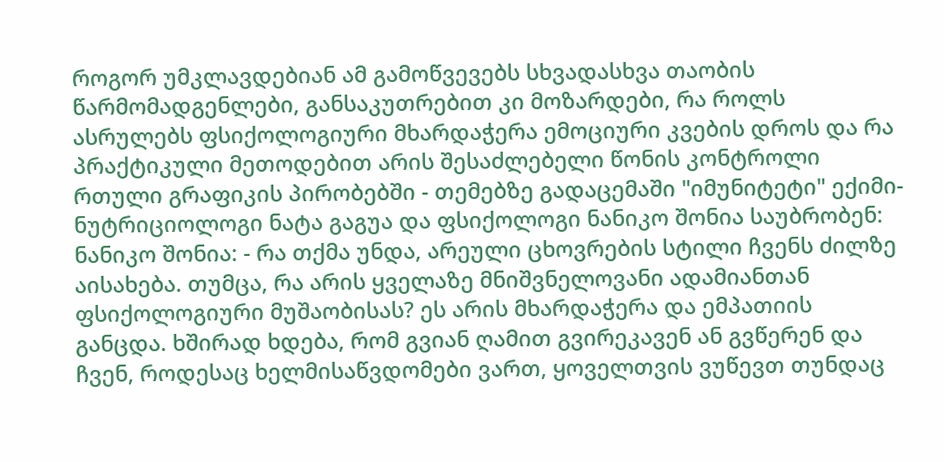როგორ უმკლავდებიან ამ გამოწვევებს სხვადასხვა თაობის წარმომადგენლები, განსაკუთრებით კი მოზარდები, რა როლს ასრულებს ფსიქოლოგიური მხარდაჭერა ემოციური კვების დროს და რა პრაქტიკული მეთოდებით არის შესაძლებელი წონის კონტროლი რთული გრაფიკის პირობებში - თემებზე გადაცემაში "იმუნიტეტი" ექიმი-ნუტრიციოლოგი ნატა გაგუა და ფსიქოლოგი ნანიკო შონია საუბრობენ:
ნანიკო შონია: - რა თქმა უნდა, არეული ცხოვრების სტილი ჩვენს ძილზე აისახება. თუმცა, რა არის ყველაზე მნიშვნელოვანი ადამიანთან ფსიქოლოგიური მუშაობისას? ეს არის მხარდაჭერა და ემპათიის განცდა. ხშირად ხდება, რომ გვიან ღამით გვირეკავენ ან გვწერენ და ჩვენ, როდესაც ხელმისაწვდომები ვართ, ყოველთვის ვუწევთ თუნდაც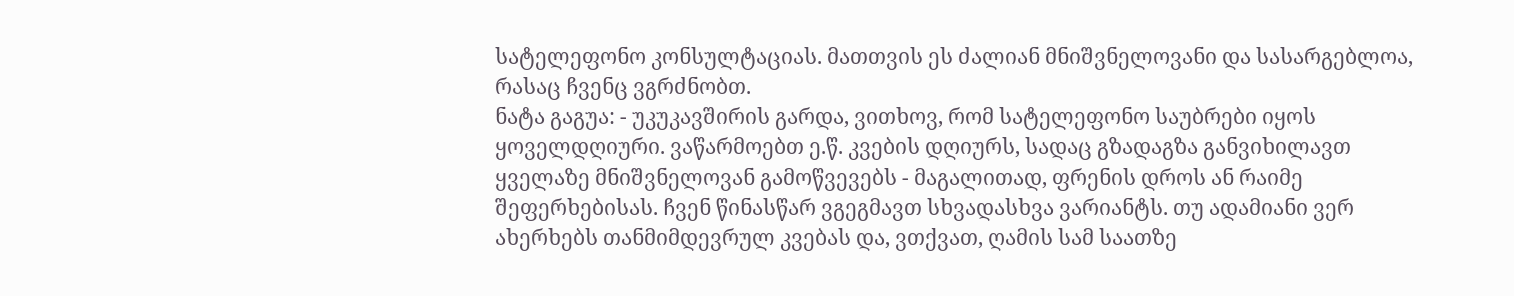სატელეფონო კონსულტაციას. მათთვის ეს ძალიან მნიშვნელოვანი და სასარგებლოა, რასაც ჩვენც ვგრძნობთ.
ნატა გაგუა: - უკუკავშირის გარდა, ვითხოვ, რომ სატელეფონო საუბრები იყოს ყოველდღიური. ვაწარმოებთ ე.წ. კვების დღიურს, სადაც გზადაგზა განვიხილავთ ყველაზე მნიშვნელოვან გამოწვევებს - მაგალითად, ფრენის დროს ან რაიმე შეფერხებისას. ჩვენ წინასწარ ვგეგმავთ სხვადასხვა ვარიანტს. თუ ადამიანი ვერ ახერხებს თანმიმდევრულ კვებას და, ვთქვათ, ღამის სამ საათზე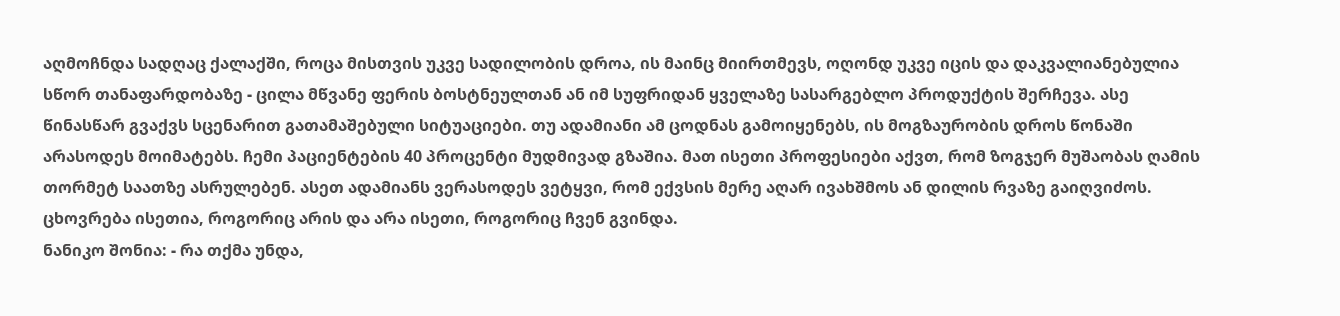აღმოჩნდა სადღაც ქალაქში, როცა მისთვის უკვე სადილობის დროა, ის მაინც მიირთმევს, ოღონდ უკვე იცის და დაკვალიანებულია სწორ თანაფარდობაზე - ცილა მწვანე ფერის ბოსტნეულთან ან იმ სუფრიდან ყველაზე სასარგებლო პროდუქტის შერჩევა. ასე წინასწარ გვაქვს სცენარით გათამაშებული სიტუაციები. თუ ადამიანი ამ ცოდნას გამოიყენებს, ის მოგზაურობის დროს წონაში არასოდეს მოიმატებს. ჩემი პაციენტების 40 პროცენტი მუდმივად გზაშია. მათ ისეთი პროფესიები აქვთ, რომ ზოგჯერ მუშაობას ღამის თორმეტ საათზე ასრულებენ. ასეთ ადამიანს ვერასოდეს ვეტყვი, რომ ექვსის მერე აღარ ივახშმოს ან დილის რვაზე გაიღვიძოს. ცხოვრება ისეთია, როგორიც არის და არა ისეთი, როგორიც ჩვენ გვინდა.
ნანიკო შონია: - რა თქმა უნდა,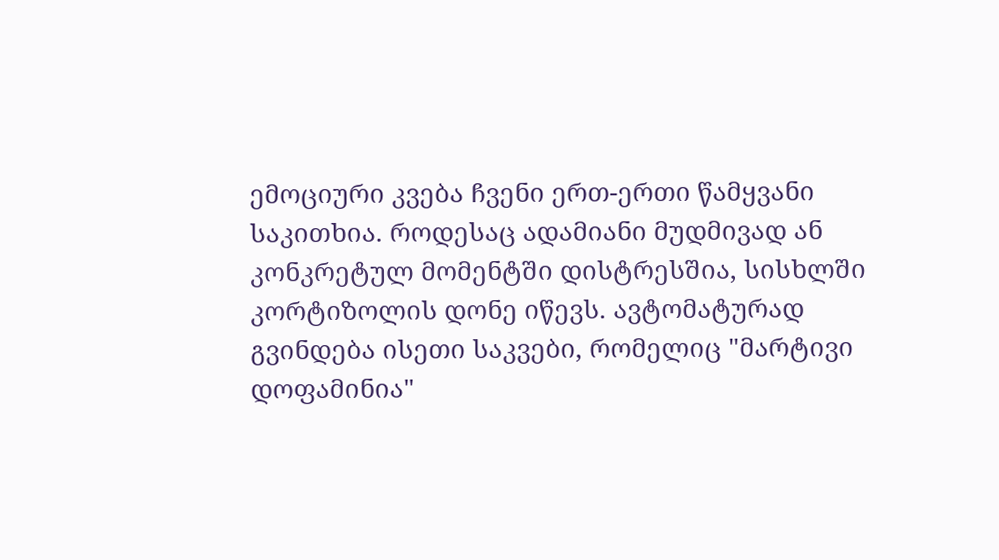ემოციური კვება ჩვენი ერთ-ერთი წამყვანი საკითხია. როდესაც ადამიანი მუდმივად ან კონკრეტულ მომენტში დისტრესშია, სისხლში კორტიზოლის დონე იწევს. ავტომატურად გვინდება ისეთი საკვები, რომელიც "მარტივი დოფამინია"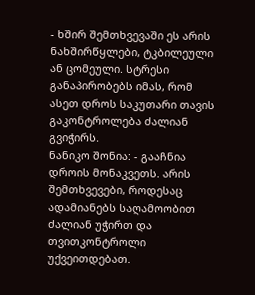- ხშირ შემთხვევაში ეს არის ნახშირწყლები, ტკბილეული ან ცომეული. სტრესი განაპირობებს იმას, რომ ასეთ დროს საკუთარი თავის გაკონტროლება ძალიან გვიჭირს.
ნანიკო შონია: - გააჩნია დროის მონაკვეთს. არის შემთხვევები, როდესაც ადამიანებს საღამოობით ძალიან უჭირთ და თვითკონტროლი უქვეითდებათ.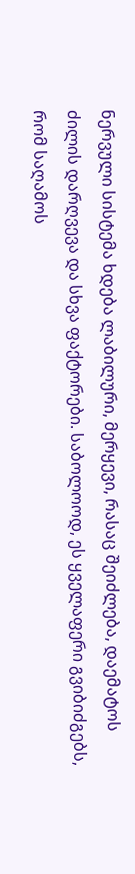ნერვული სისტემა ხდება ლაბილური, მერყევი, რასაც შეიძლება, დაემატოს ძილის დარღვევა და სხვა ფაქტორები. საბოლოოდ, ეს ყველაფერი გვიბიძგებს, რომ საღამოს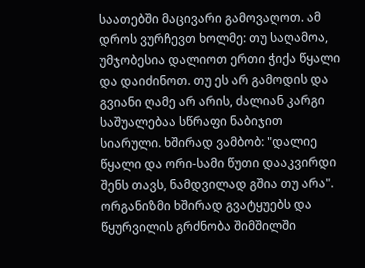საათებში მაცივარი გამოვაღოთ. ამ დროს ვურჩევთ ხოლმე: თუ საღამოა, უმჯობესია დალიოთ ერთი ჭიქა წყალი და დაიძინოთ. თუ ეს არ გამოდის და გვიანი ღამე არ არის, ძალიან კარგი საშუალებაა სწრაფი ნაბიჯით სიარული. ხშირად ვამბობ: "დალიე წყალი და ორი-სამი წუთი დააკვირდი შენს თავს, ნამდვილად გშია თუ არა". ორგანიზმი ხშირად გვატყუებს და წყურვილის გრძნობა შიმშილში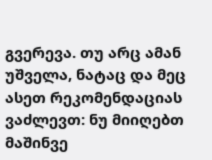გვერევა. თუ არც ამან უშველა, ნატაც და მეც ასეთ რეკომენდაციას ვაძლევთ: ნუ მიიღებთ მაშინვე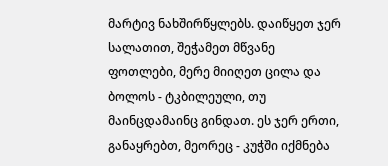მარტივ ნახშირწყლებს. დაიწყეთ ჯერ სალათით, შეჭამეთ მწვანე ფოთლები, მერე მიიღეთ ცილა და ბოლოს - ტკბილეული, თუ მაინცდამაინც გინდათ. ეს ჯერ ერთი, განაყრებთ, მეორეც - კუჭში იქმნება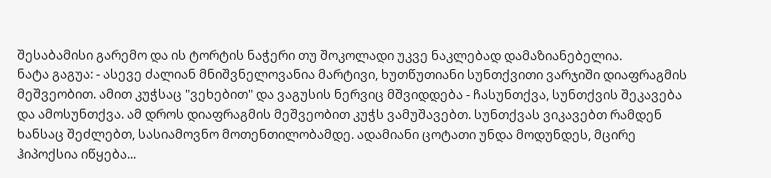შესაბამისი გარემო და ის ტორტის ნაჭერი თუ შოკოლადი უკვე ნაკლებად დამაზიანებელია.
ნატა გაგუა: - ასევე ძალიან მნიშვნელოვანია მარტივი, ხუთწუთიანი სუნთქვითი ვარჯიში დიაფრაგმის მეშვეობით. ამით კუჭსაც "ვეხებით" და ვაგუსის ნერვიც მშვიდდება - ჩასუნთქვა, სუნთქვის შეკავება და ამოსუნთქვა. ამ დროს დიაფრაგმის მეშვეობით კუჭს ვამუშავებთ. სუნთქვას ვიკავებთ რამდენ ხანსაც შეძლებთ, სასიამოვნო მოთენთილობამდე. ადამიანი ცოტათი უნდა მოდუნდეს, მცირე ჰიპოქსია იწყება...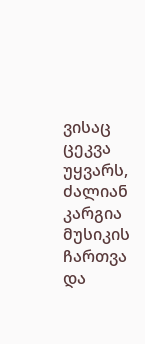ვისაც ცეკვა უყვარს, ძალიან კარგია მუსიკის ჩართვა და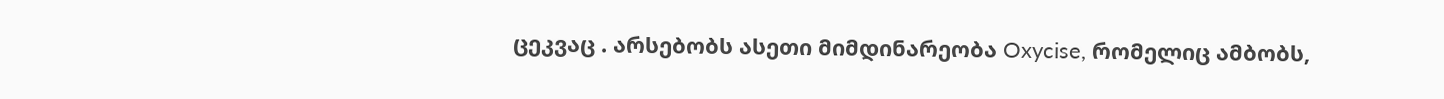ცეკვაც . არსებობს ასეთი მიმდინარეობა Oxycise, რომელიც ამბობს,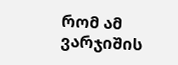რომ ამ ვარჯიშის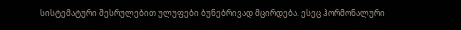სისტემატური შესრულებით ულუფები ბუნებრივად მცირდება. ესეც ჰორმონალური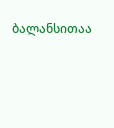ბალანსითაა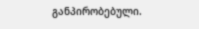განპირობებული.